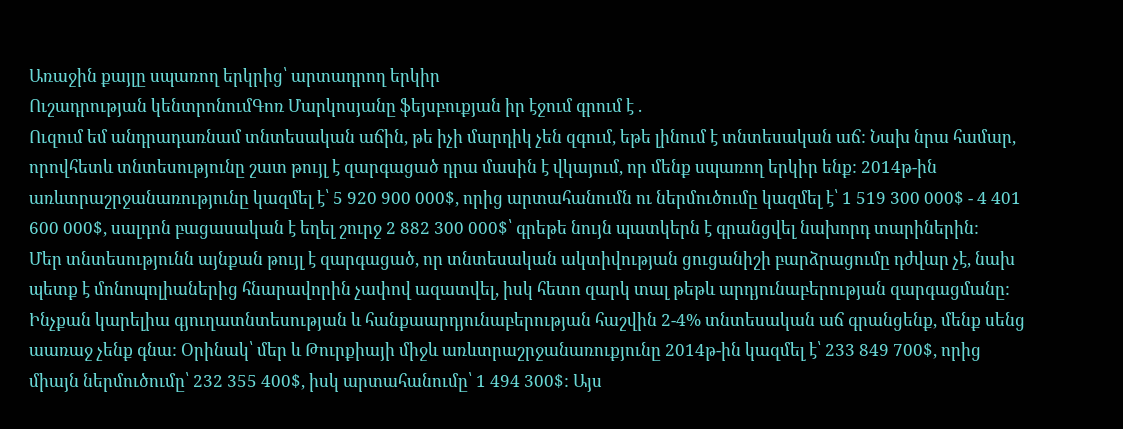Առաջին քայլը սպառող երկրից՝ արտադրող երկիր
Ուշադրության կենտրոնումԳոռ Մարկոսյանը ֆեյսբուքյան իր էջում գրում է .
Ուզում եմ անդրադառնամ տնտեսական աճին, թե իչի մարդիկ չեն զգում, եթե լինում է տնտեսական աճ: Նախ նրա համար, որովհետև տնտեսությունը շատ թույլ է զարգացած դրա մասին է վկայում, որ մենք սպառող երկիր ենք: 2014թ-ին առևտրաշրջանառությունը կազմել է՝ 5 920 900 000$, որից արտահանումն ու ներմուծումը կազմել է՝ 1 519 300 000$ - 4 401 600 000$, սալդոն բացասական է եղել շուրջ 2 882 300 000$՝ գրեթե նույն պատկերն է գրանցվել նախորդ տարիներին:
Մեր տնտեսությունն այնքան թույլ է զարգացած, որ տնտեսական ակտիվության ցուցանիշի բարձրացումը դժվար չէ, նախ պետք է մոնոպոլիաներից հնարավորին չափով ազատվել, իսկ հետո զարկ տալ թեթև արդյունաբերության զարգացմանը: Ինչքան կարելիա գյուղատնտեսության և հանքաարդյունաբերության հաշվին 2-4% տնտեսական աճ գրանցենք, մենք սենց աառաջ չենք գնա: Օրինակ՝ մեր և Թուրքիայի միջև առևտրաշրջանառուքյունը 2014թ-ին կազմել է՝ 233 849 700$, որից միայն ներմուծումը՝ 232 355 400$, իսկ արտահանումը՝ 1 494 300$: Այս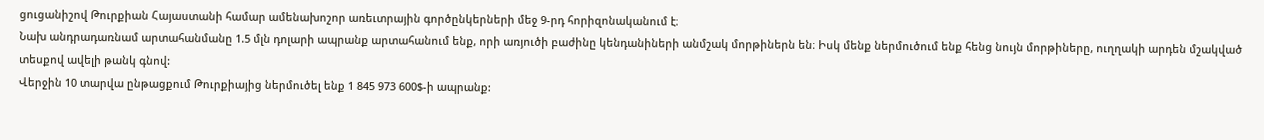ցուցանիշով Թուրքիան Հայաստանի համար ամենախոշոր առեւտրային գործընկերների մեջ 9-րդ հորիզոնականում է։
Նախ անդրադառնամ արտահանմանը 1.5 մլն դոլարի ապրանք արտահանում ենք, որի առյուծի բաժինը կենդանիների անմշակ մորթիներն են։ Իսկ մենք ներմուծում ենք հենց նույն մորթիները, ուղղակի արդեն մշակված տեսքով ավելի թանկ գնով:
Վերջին 10 տարվա ընթացքում Թուրքիայից ներմուծել ենք 1 845 973 600$-ի ապրանք: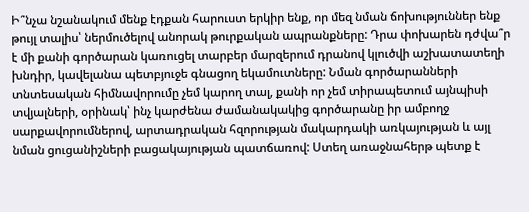Ի՞նչա նշանակում մենք էդքան հարուստ երկիր ենք, որ մեզ նման ճոխություններ ենք թույլ տալիս՝ ներմուծելով անորակ թուրքական ապրանքները: Դրա փոխարեն դժվա՞ր է մի քանի գործարան կառուցել տարբեր մարզերում դրանով կլուծվի աշխատատեղի խնդիր, կավելանա պետբյուջե գնացող եկամուտները: Նման գործարանների տնտեսական հիմնավորումը չեմ կարող տալ, քանի որ չեմ տիրապետում այնպիսի տվյալների, օրինակ՝ ինչ կարժենա ժամանակակից գործարանը իր ամբողջ սարքավորումներով, արտադրական հզորության մակարդակի առկայության և այլ նման ցուցանիշների բացակայության պատճառով: Ստեղ առաջնահերթ պետք է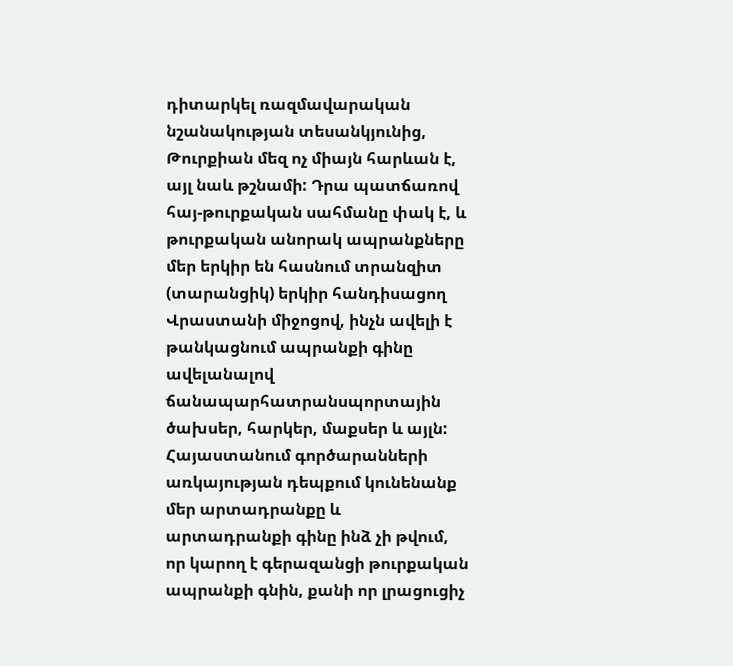դիտարկել ռազմավարական նշանակության տեսանկյունից, Թուրքիան մեզ ոչ միայն հարևան է, այլ նաև թշնամի: Դրա պատճառով հայ-թուրքական սահմանը փակ է, և թուրքական անորակ ապրանքները մեր երկիր են հասնում տրանզիտ (տարանցիկ) երկիր հանդիսացող Վրաստանի միջոցով, ինչն ավելի է թանկացնում ապրանքի գինը ավելանալով ճանապարհատրանսպորտային ծախսեր, հարկեր, մաքսեր և այլն:
Հայաստանում գործարանների առկայության դեպքում կունենանք մեր արտադրանքը և արտադրանքի գինը ինձ չի թվում, որ կարող է գերազանցի թուրքական ապրանքի գնին, քանի որ լրացուցիչ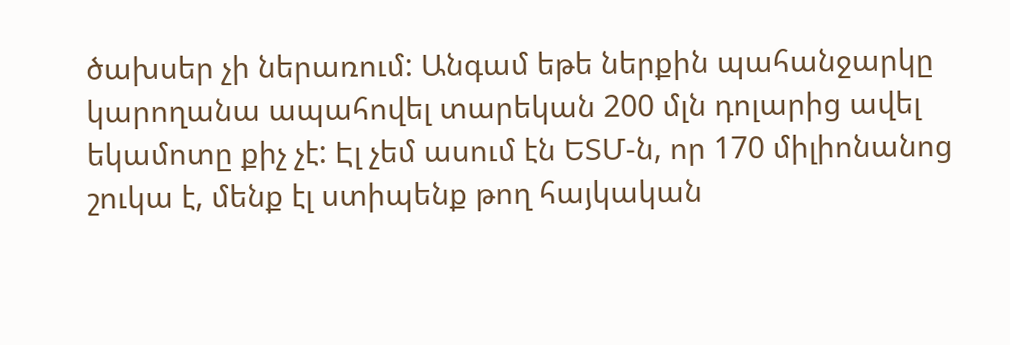ծախսեր չի ներառում: Անգամ եթե ներքին պահանջարկը կարողանա ապահովել տարեկան 200 մլն դոլարից ավել եկամոտը քիչ չէ: Էլ չեմ ասում էն ԵՏՄ-ն, որ 170 միլիոնանոց շուկա է, մենք էլ ստիպենք թող հայկական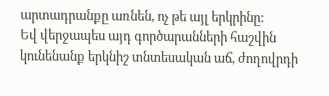արտադրանքը առնեն, ոչ թե այլ երկրինը:
Եվ վերջապես այդ գործարանների հաշվին կունենանք երկնիշ տնտեսական աճ, ժողովրդի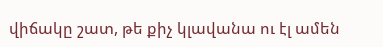վիճակը շատ, թե քիչ կլավանա ու էլ ամեն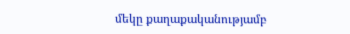մեկը քաղաքականությամբ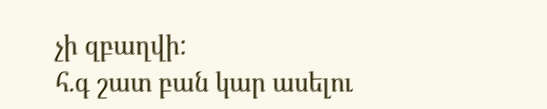չի զբաղվի:
հ.գ շատ բան կար ասելու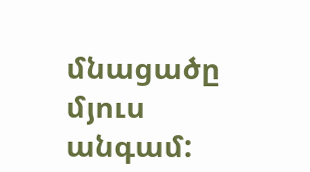մնացածը մյուս անգամ: